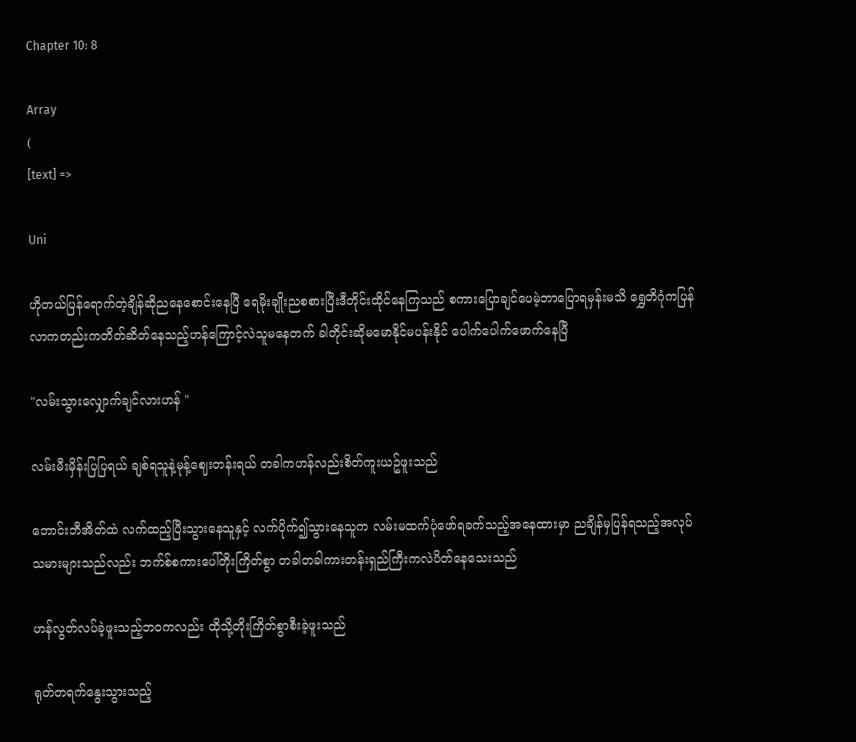Chapter 10: 8

Array
(
[text] =>

Uni

ဟိုတယ်ပြန်ရောက်တဲ့ချိန်ဆိုညနေစောင်းနေပြီ ရေမိုးချိုးညစစားပြီးဒီတိုင်းထိုင်နေကြသည် စကားပြောချင်ပေမဲ့ဘာပြောရမှန်းမသိ ရွှေတိဂုံကပြန်လာကတည်းကတိတ်ဆိတ်နေသည့်ဟန်ကြောင့်လဲသူမနေတက် ခါတိုင်းဆိုမမောနိုင်မပန်းနိုင် ပေါက်ပေါက်ဖောက်နေပြီ

"လမ်းသွားလျှောက်ချင်လားဟန် "

လမ်းမီးမှိန်းပြပြရယ် ချစ်ရသူနဲ့မုန့်ဈေးတန်းရယ် တခါကဟန်လည်းစိတ်ကူးယဥ်ဖူးသည်

ဘောင်းဘီအိတ်ထဲ လက်ထည့်ပြီးသွားနေသူနှင့် လက်ပိုက်၍သွားနေသူက လမ်းမထက်ပုံဖော်ရခက်သည့်အနေထားမှာ ညချိန်မှပြန်ရသည့်အလုပ်သမားများသည်လည်း ဘက်စ်စကားပေါ်တိုးကြိတ်စွာ တခါတခါကားတန်းရှည်ကြီးကလဲပိတ်နေသေးသည်

ဟန်လွတ်လပ်ခဲ့ဖူးသည့်ဘဝကလည်း ထိုသို့တိုးကြိတ်စွာစီးခဲ့ဖူးသည်

ရုတ်တရက်နွေးသွားသည့်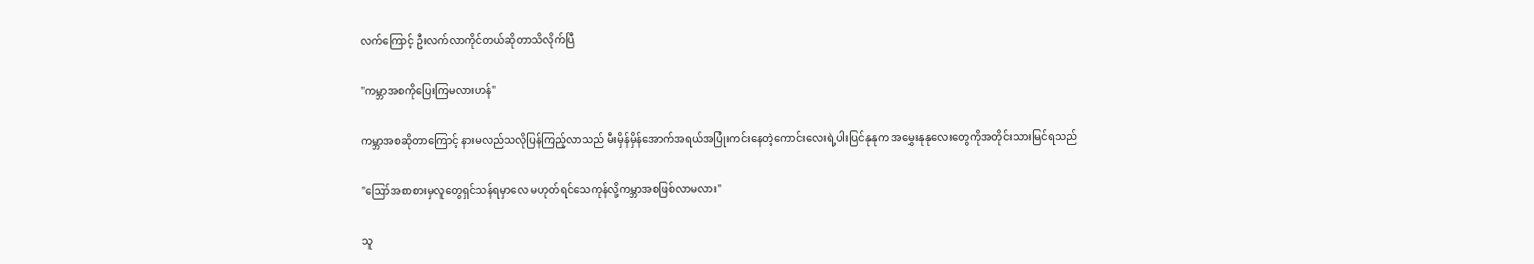လက်ကြောင့် ဦးလက်လာကိုင်တယ်ဆိုတာသိလိုက်ပြီ

"ကမ္ဘာအစကိုပြေးကြမလားဟန်"

ကမ္ဘာအစဆိုတာကြောင့် နားမလည်သလိုပြန်ကြည့်လာသည် မီးမှိန်မှိန်အောက်အရယ်အပြုံးကင်းနေတဲ့ကောင်းလေးရဲ့ပါးပြင်နုနုက အမွှေးနုနုလေးတွေကိုအတိုင်းသားမြင်ရသည်

"ဪအစာစားမှလူတွေရှင်သန်ရမှာလေ မဟုတ်ရင်သေကုန်လို့ကမ္ဘာအစဖြစ်လာမလား"

သူ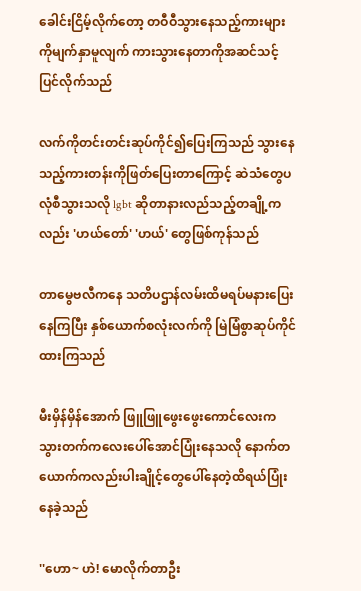ခေါင်းငြိမ့်လိုက်တော့ တဝီဝီသွားနေသည့်ကားများကိုမျက်နှာမူလျက် ကားသွားနေတာကိုအဆင်သင့်ပြင်လိုက်သည်

လက်ကိုတင်းတင်းဆုပ်ကိုင်၍ပြေးကြသည် သွားနေသည့်ကားတန်းကိုဖြတ်ပြေးတာကြောင့် ဆဲသံတွေပလုံစီသွားသလို lgbt ဆိုတာနားလည်သည့်တချို့ကလည်း 'ဟယ်တော်' 'ဟယ်' တွေဖြစ်ကုန်သည်

တာမွေဗလီကနေ သတိပဌာန်လမ်းထိမရပ်မနားပြေးနေကြပြီး နှစ်ယောက်စလုံးလက်ကို မြဲမြံစွာဆုပ်ကိုင်ထားကြသည်

မီးမှိန်မှိန်အောက် ဖြူဖြူဖွေးဖွေးကောင်လေးကသွားတက်ကလေးပေါ်အောင်ပြုံးနေသလို နောက်တယောက်ကလည်းပါးချိုင့်တွေပေါ်နေတဲ့ထိရယ်ပြုံးနေခဲ့သည်

''ဟော~ ဟဲ! မောလိုက်တာဦး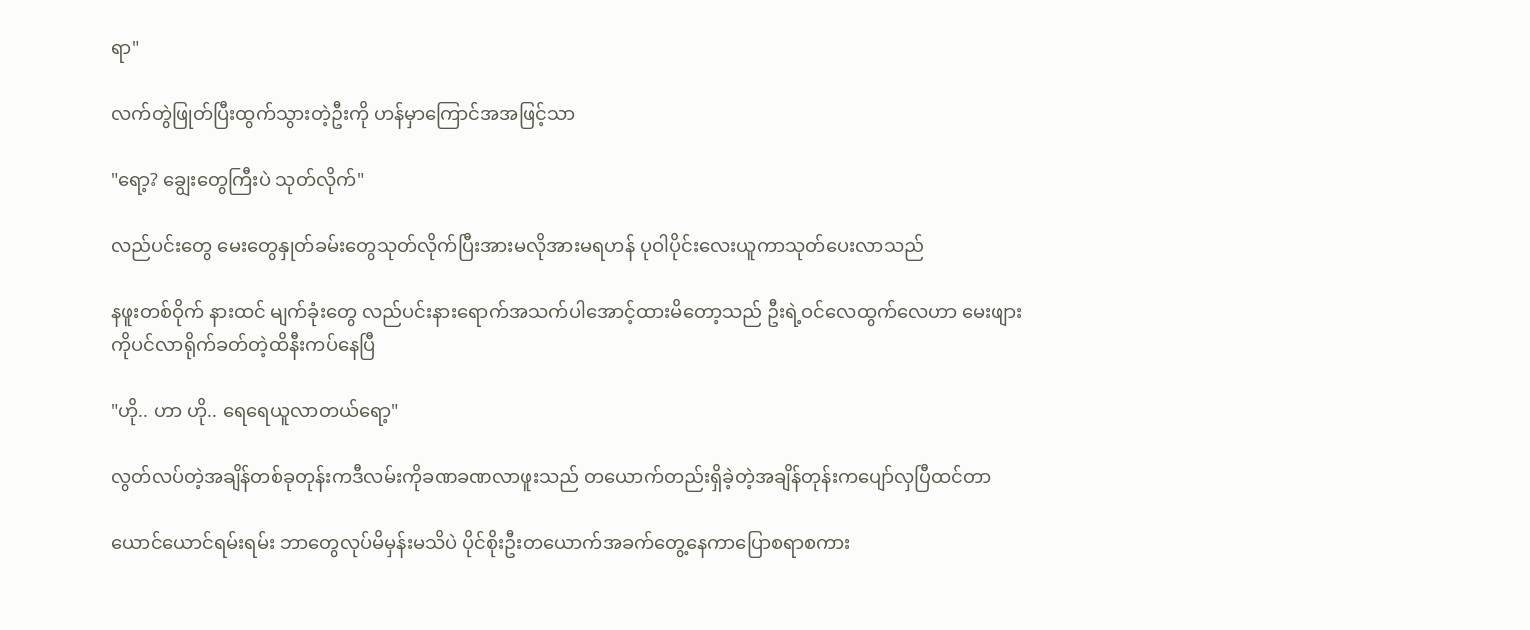ရာ"

လက်တွဲဖြုတ်ပြီးထွက်သွားတဲ့ဦးကို ဟန်မှာကြောင်အအဖြင့်သာ

"ရော့? ချွေးတွေကြီးပဲ သုတ်လိုက်"

လည်ပင်းတွေ မေးတွေနှုတ်ခမ်းတွေသုတ်လိုက်ပြီးအားမလိုအားမရဟန် ပုဝါပိုင်းလေးယူကာသုတ်ပေးလာသည်

နဖူးတစ်ဝိုက် နားထင် မျက်ခုံးတွေ လည်ပင်းနားရောက်အသက်ပါအောင့်ထားမိတော့သည် ဦးရဲ့ဝင်လေထွက်လေဟာ မေးဖျားကိုပင်လာရိုက်ခတ်တဲ့ထိနီးကပ်နေပြီ

"ဟို.. ဟာ ဟို.. ရေရေယူလာတယ်ရော့"

လွတ်လပ်တဲ့အချိန်တစ်ခုတုန်းကဒီလမ်းကိုခဏခဏလာဖူးသည် တယောက်တည်းရှိခဲ့တဲ့အချိန်တုန်းကပျော်လှပြီထင်တာ

ယောင်ယောင်ရမ်းရမ်း ဘာတွေလုပ်မိမှန်းမသိပဲ ပိုင်စိုးဦးတယောက်အခက်တွေ့နေကာပြောစရာစကား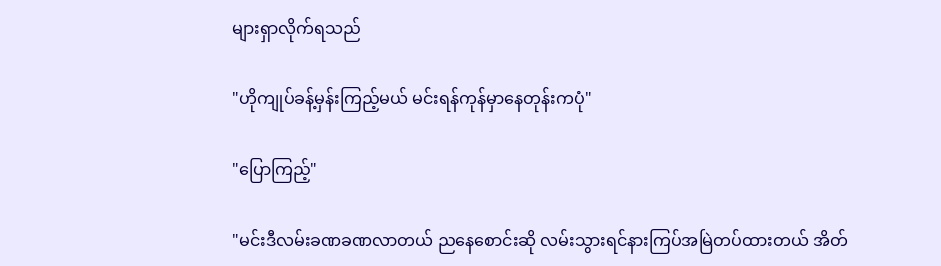များရှာလိုက်ရသည်

"ဟိုကျုပ်ခန့်မှန်းကြည့်မယ် မင်းရန်ကုန်မှာနေတုန်းကပုံ"

"ပြောကြည့်"

"မင်းဒီလမ်းခဏခဏလာတယ် ညနေစောင်းဆို လမ်းသွားရင်နားကြပ်အမြဲတပ်ထားတယ် အိတ်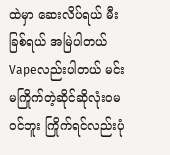ထဲမှာ ဆေးလိပ်ရယ် မီးခြစ်ရယ် အမြဲပါတယ် Vapeလည်းပါတယ် မင်းမကြိုက်တဲ့ဆိုင်ဆိုလုံးဝမဝင်ဘူး ကြိုက်ရင်လည်းပုံ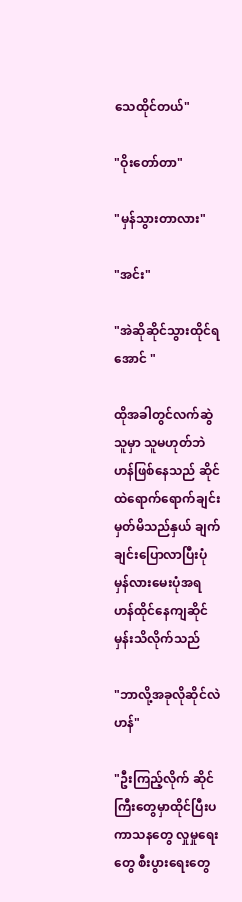သေထိုင်တယ်"

"ဝိုးတော်တာ"

"မှန်သွားတာလား"

"အင်း"

"အဲဆိုဆိုင်သွားထိုင်ရအောင် "

ထိုအခါတွင်လက်ဆွဲသူမှာ သူမဟုတ်ဘဲဟန်ဖြစ်နေသည် ဆိုင်ထဲရောက်ရောက်ချင်းမှတ်မိသည်နှယ် ချက်ချင်းပြောလာပြီးပုံမှန်လားမေးပုံအရ ဟန်ထိုင်နေကျဆိုင်မှန်းသိလိုက်သည်

"ဘာလို့အခုလိုဆိုင်လဲဟန်"

"ဦးကြည့်လိုက် ဆိုင်ကြီးတွေမှာထိုင်ပြီးပကာသနတွေ လှုမှုရေးတွေ စီးပွားရေးတွေ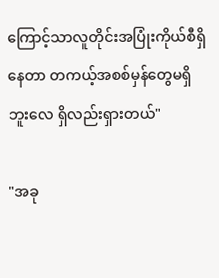ကြောင့်သာလူတိုင်းအပြုံးကိုယ်စီရှိနေတာ တကယ့်အစစ်မှန်တွေမရှိဘူးလေ ရှိလည်းရှားတယ်"

"အခု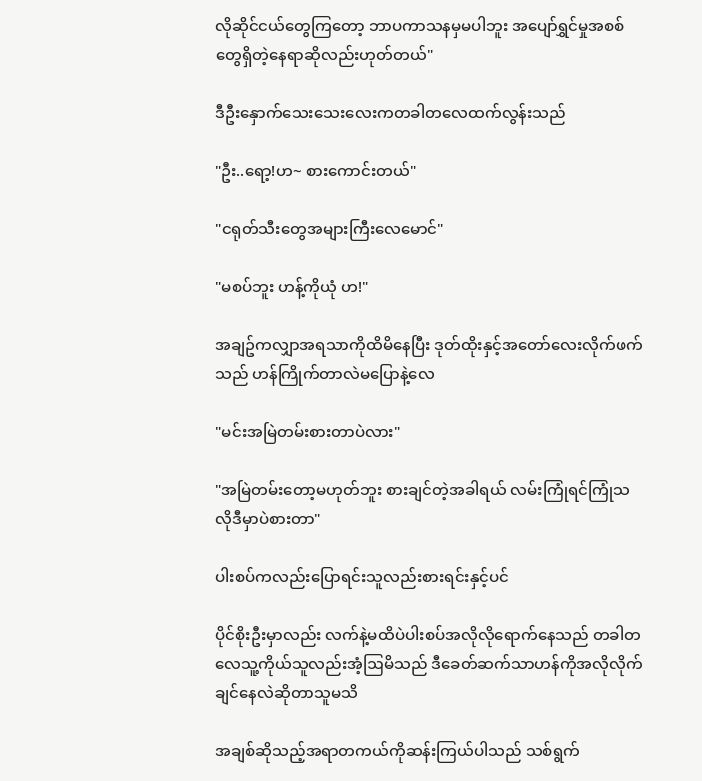လိုဆိုင်ငယ်တွေကြတော့ ဘာပကာသနမှမပါဘူး အပျော်ရွှင်မှုအစစ်တွေရှိတဲ့နေရာဆိုလည်းဟုတ်တယ်"

ဒီဦးနှောက်သေးသေးလေးကတခါတလေထက်လွန်းသည်

"ဦး..ရော့!ဟ~ စားကောင်းတယ်"

"ငရုတ်သီးတွေအများကြီးလေမောင်"

"မစပ်ဘူး ဟန့်ကိုယုံ ဟ!"

အချဥ်ကလျှာအရသာကိုထိမိနေပြီး ဒုတ်ထိုးနှင့်အတော်လေးလိုက်ဖက်သည် ဟန်ကြိုက်တာလဲမပြောနဲ့လေ

"မင်းအမြဲတမ်းစားတာပဲလား"

"အမြဲတမ်းတော့မဟုတ်ဘူး စားချင်တဲ့အခါရယ် လမ်းကြုံရင်ကြုံသလိုဒီမှာပဲစားတာ"

ပါးစပ်ကလည်းပြောရင်းသူလည်းစားရင်းနှင့်ပင်

ပိုင်စိုးဦးမှာလည်း လက်နဲ့မထိပဲပါးစပ်အလိုလိုရောက်နေသည် တခါတလေသူ့ကိုယ်သူလည်းအံ့ဩမိသည် ဒီခေတ်ဆက်သာဟန်ကိုအလိုလိုက်ချင်နေလဲဆိုတာသူမသိ

အချစ်ဆိုသည့်အရာတကယ်ကိုဆန်းကြယ်ပါသည် သစ်ရွက်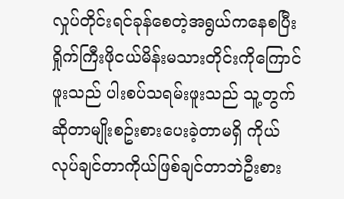လှုပ်တိုင်းရင်ခုန်စေတဲ့အရွယ်ကနေစပြီး ရှိုက်ကြီးဖိုငယ်မိန်းမသားတိုင်းကိုကြောင်ဖူးသည် ပါးစပ်သရမ်းဖူးသည် သူ့တွက်ဆိုတာမျိုးစဥ်းစားပေးခဲ့တာမရှိ ကိုယ်လုပ်ချင်တာကိုယ်ဖြစ်ချင်တာဘဲဦးစား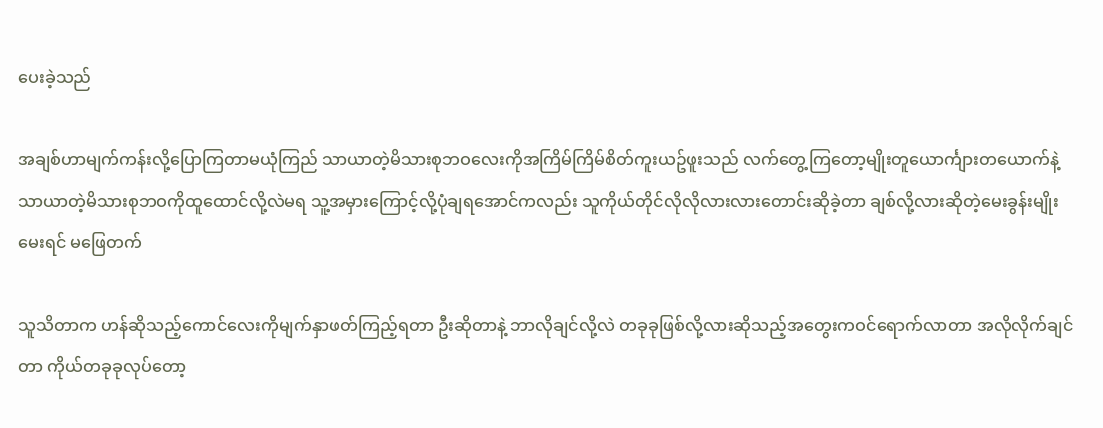ပေးခဲ့သည်

အချစ်ဟာမျက်ကန်းလို့ပြောကြတာမယုံကြည် သာယာတဲ့မိသားစုဘဝလေးကိုအကြိမ်ကြိမ်စိတ်ကူးယဥ်ဖူးသည် လက်တွေ့ကြတော့မျိုးတူယောင်္ကျားတယောက်နဲ့ သာယာတဲ့မိသားစုဘဝကိုထူထောင်လို့လဲမရ သူ့အမှားကြောင့်လို့ပုံချရအောင်ကလည်း သူကိုယ်တိုင်လိုလိုလားလားတောင်းဆိုခဲ့တာ ချစ်လို့လားဆိုတဲ့မေးခွန်းမျိုးမေးရင် မဖြေတက်

သူသိတာက ဟန်ဆိုသည့်ကောင်လေးကိုမျက်နှာဖတ်ကြည့်ရတာ ဦးဆိုတာနဲ့ ဘာလိုချင်လို့လဲ တခုခုဖြစ်လို့လားဆိုသည့်အတွေးကဝင်ရောက်လာတာ အလိုလိုက်ချင်တာ ကိုယ်တခုခုလုပ်တော့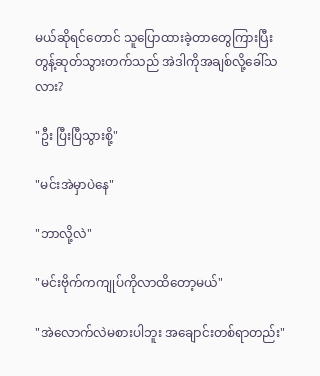မယ်ဆိုရင်တောင် သူပြောထားခဲ့တာတွေကြားပြီးတွန့်ဆုတ်သွားတက်သည် အဲဒါကိုအချစ်လို့ခေါ်သလား?

"ဦး ပြီးပြီသွားစို့"

"မင်းအဲမှာပဲနေ"

"ဘာလို့လဲ"

"မင်းဗိုက်ကကျုပ်ကိုလာထိတော့မယ်"

"အဲလောက်လဲမစားပါဘူး အချောင်းတစ်ရာတည်း"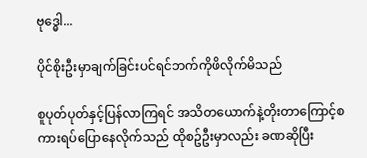ဗုဒ္ဓေါ...

ပိုင်စိုးဦးမှာချက်ခြင်းပင်ရင်ဘက်ကိုဖိလိုက်မိသည်

စူပုတ်ပုတ်နှင့်ပြန်လာကြရင် အသိတယောက်နဲ့တိုးတာကြောင့်စကားရပ်ပြောနေလိုက်သည် ထိုစဥ်ဦးမှာလည်း ခဏဆိုပြီး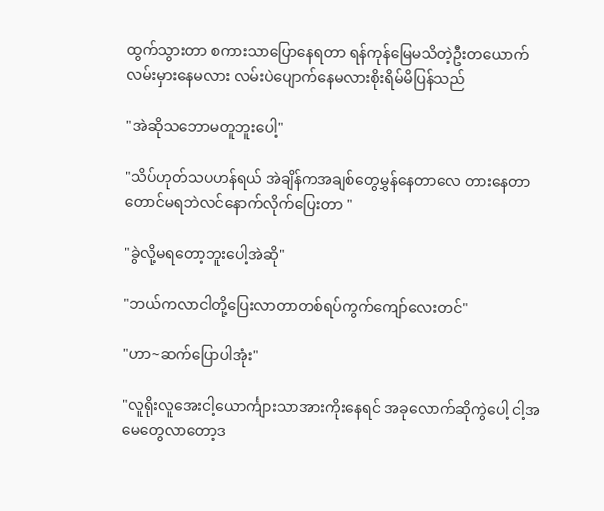ထွက်သွားတာ စကားသာပြောနေရတာ ရန်ကုန်မြေမသိတဲ့ဦးတယောက်လမ်းမှားနေမလား လမ်းပဲပျောက်နေမလားစိုးရိမ်မိပြန်သည်

"အဲဆိုသဘောမတူဘူးပေါ့"

"သိပ်ဟုတ်သပဟန်ရယ် အဲချိန်ကအချစ်တွေမွှန်နေတာလေ တားနေတာတောင်မရဘဲလင်နောက်လိုက်ပြေးတာ "

"ခွဲလို့မရတော့ဘူးပေါ့အဲဆို"

"ဘယ်ကလာငါတို့ပြေးလာတာတစ်ရပ်ကွက်ကျော်လေးတင်"

"ဟာ~ဆက်ပြောပါအုံး"

"လူရိုးလူအေးငါ့ယောင်္ကျားသာအားကိုးနေရင် အခုလောက်ဆိုကွဲပေါ့ ငါ့အမေတွေလာတော့ဒ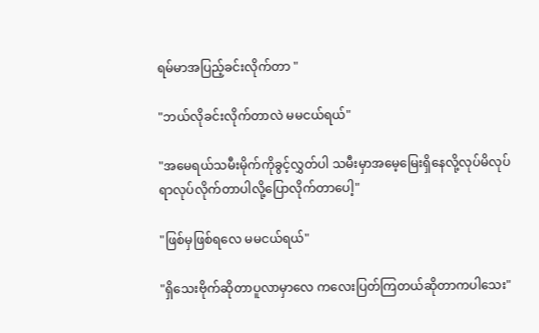ရမ်မာအပြည့်ခင်းလိုက်တာ "

"ဘယ်လိုခင်းလိုက်တာလဲ မမငယ်ရယ်"

"အမေရယ်သမီးမိုက်ကိုခွင့်လွှတ်ပါ သမီးမှာအမေ့မြေးရှိနေလို့လုပ်မိလုပ်ရာလုပ်လိုက်တာပါလို့ပြောလိုက်တာပေါ့"

"ဖြစ်မှဖြစ်ရလေ မမငယ်ရယ်"

"ရှိသေးဗိုက်ဆိုတာပူလာမှာလေ ကလေးပြတ်ကြတယ်ဆိုတာကပါသေး"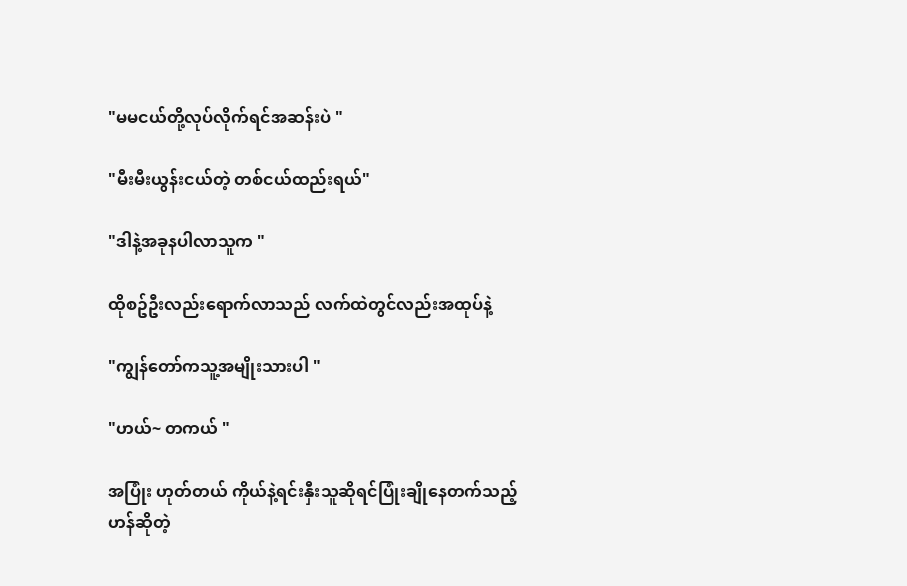"မမငယ်တို့လုပ်လိုက်ရင်အဆန်းပဲ "

"မီးမီးယွန်းငယ်တဲ့ တစ်ငယ်ထည်းရယ်"

"ဒါနဲ့အခုနပါလာသူက "

ထိုစဥ်ဦးလည်းရောက်လာသည် လက်ထဲတွင်လည်းအထုပ်နဲ့

"ကျွန်တော်ကသူ့အမျိုးသားပါ "

"ဟယ်~ တကယ် "

အပြုံး ဟုတ်တယ် ကိုယ်နဲ့ရင်းနှီးသူဆိုရင်ပြုံးချိုနေတက်သည့်ဟန်ဆိုတဲ့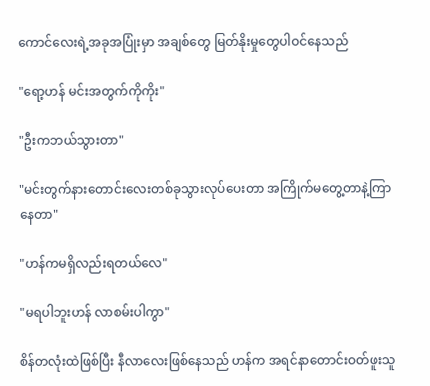ကောင်လေးရဲ့အခုအပြုံးမှာ အချစ်တွေ မြတ်နိုးမှုတွေပါဝင်နေသည်

"ရော့ဟန် မင်းအတွက်ကိုကိုး"

"ဦးကဘယ်သွားတာ"

"မင်းတွက်နားတောင်းလေးတစ်ခုသွားလုပ်ပေးတာ အကြိုက်မတွေ့တာနဲ့ကြာနေတာ"

"ဟန်ကမရှိလည်းရတယ်လေ"

"မရပါဘူးဟန် လာစမ်းပါကွာ"

စိန်တလုံးထဲဖြစ်ပြီး နီလာလေးဖြစ်နေသည် ဟန်က အရင်နာတောင်းဝတ်ဖူးသူ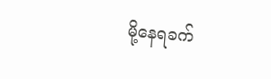မို့နေရခက်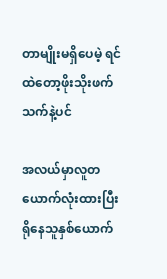တာမျိုးမရှိပေမဲ့ ရင်ထဲတော့ဖိုးသိုးဖက်သက်နဲ့ပင်

အလယ်မှာလူတယောက်လုံးထားပြီး ရိုနေသူနှစ်ယောက်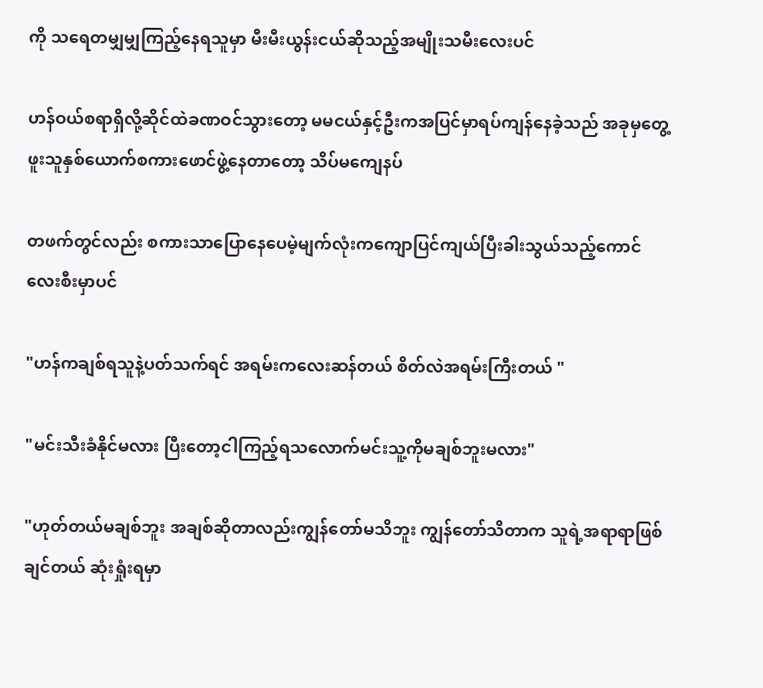ကို သရေတမျှမျှကြည့်နေရသူမှာ မီးမီးယွန်းငယ်ဆိုသည့်အမျိုးသမီးလေးပင်

ဟန်ဝယ်စရာရှိလို့ဆိုင်ထဲခဏဝင်သွားတော့ မမငယ်နှင့်ဦးကအပြင်မှာရပ်ကျန်နေခဲ့သည် အခုမှတွေ့ဖူးသူနှစ်ယောက်စကားဖောင်ဖွဲ့နေတာတော့ သိပ်မကျေနပ်

တဖက်တွင်လည်း စကားသာပြောနေပေမဲ့မျက်လုံးကကျောပြင်ကျယ်ပြီးခါးသွယ်သည့်ကောင်လေးစီးမှာပင်

"ဟန်ကချစ်ရသူနဲ့ပတ်သက်ရင် အရမ်းကလေးဆန်တယ် စိတ်လဲအရမ်းကြီးတယ် "

"မင်းသီးခံနိုင်မလား ပြီးတော့ငါကြည့်ရသလောက်မင်းသူ့ကိုမချစ်ဘူးမလား"

"ဟုတ်တယ်မချစ်ဘူး အချစ်ဆိုတာလည်းကျွန်တော်မသိဘူး ကျွန်တော်သိတာက သူရဲ့အရာရာဖြစ်ချင်တယ် ဆုံးရှုံးရမှာ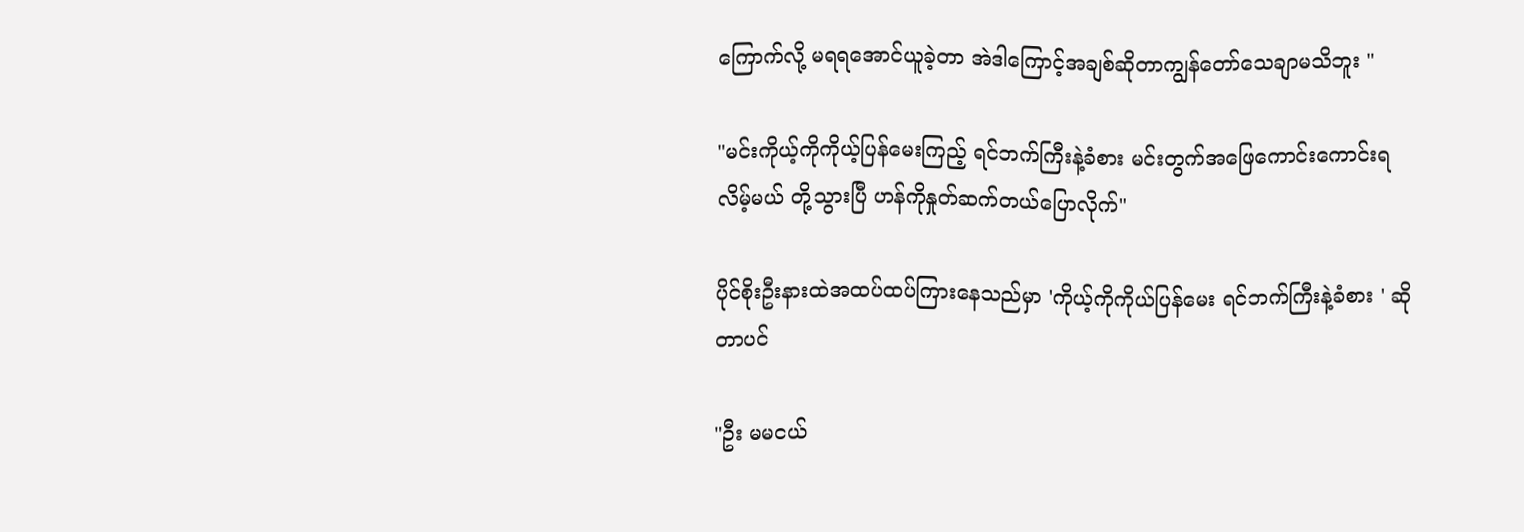ကြောက်လို့ မရရအောင်ယူခဲ့တာ အဲဒါကြောင့်အချစ်ဆိုတာကျွန်တော်သေချာမသိဘူး "

"မင်းကိုယ့်ကိုကိုယ့်ပြန်မေးကြည့် ရင်ဘက်ကြီးနဲ့ခံစား မင်းတွက်အဖြေကောင်းကောင်းရလိမ့်မယ် တို့သွားပြီ ဟန်ကိုနှုတ်ဆက်တယ်ပြောလိုက်"

ပိုင်စိုးဦးနားထဲအထပ်ထပ်ကြားနေသည်မှာ 'ကိုယ့်ကိုကိုယ်ပြန်မေး ရင်ဘက်ကြီးနဲ့ခံစား ' ဆိုတာပင်

"ဦး မမငယ်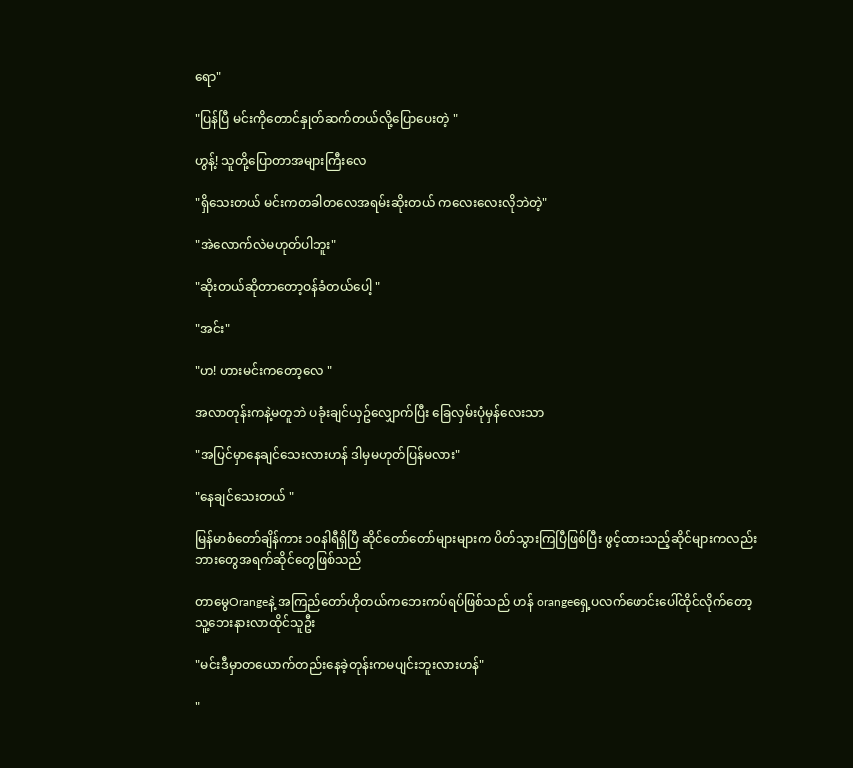ရော"

"ပြန်ပြီ မင်းကိုတောင်နှုတ်ဆက်တယ်လို့ပြောပေးတဲ့ "

ဟွန့်! သူတို့ပြောတာအများကြီးလေ

"ရှိသေးတယ် မင်းကတခါတလေအရမ်းဆိုးတယ် ကလေးလေးလိုဘဲတဲ့"

"အဲလောက်လဲမဟုတ်ပါဘူး"

"ဆိုးတယ်ဆိုတာတော့ဝန်ခံတယ်ပေါ့ "

"အင်း"

"ဟ! ဟားမင်းကတော့လေ "

အလာတုန်းကနဲ့မတူဘဲ ပခုံးချင်ယှဥ်လျှောက်ပြီး ခြေလှမ်းပုံမှန်လေးသာ

"အပြင်မှာနေချင်သေးလားဟန် ဒါမှမဟုတ်ပြန်မလား"

"နေချင်သေးတယ် "

မြန်မာစံတော်ချိန်ကား ၁၀နါရီရှိပြီ ဆိုင်တော်တော်များများက ပိတ်သွားကြပြီဖြစ်ပြီး ဖွင့်ထားသည့်ဆိုင်များကလည်း ဘားတွေအရက်ဆိုင်တွေဖြစ်သည်

တာမွေOrangeနဲ့ အကြည်တော်ဟိုတယ်ကဘေးကပ်ရပ်ဖြစ်သည် ဟန် orangeရှေ့ပလက်ဖောင်းပေါ်ထိုင်လိုက်တော့ သူ့ဘေးနားလာထိုင်သူဦး

"မင်းဒီမှာတယောက်တည်းနေခဲ့တုန်းကမပျင်းဘူးလားဟန်"

"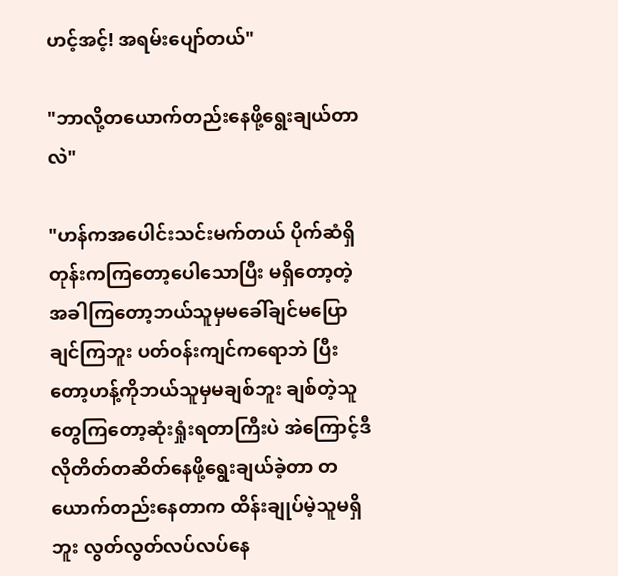ဟင့်အင့်! အရမ်းပျော်တယ်"

"ဘာလို့တယောက်တည်းနေဖို့ရွေးချယ်တာလဲ"

"ဟန်ကအပေါင်းသင်းမက်တယ် ပိုက်ဆံရှိတုန်းကကြတော့ပေါသောပြီး မရှိတော့တဲ့အခါကြတော့ဘယ်သူမှမခေါ်ချင်မပြောချင်ကြဘူး ပတ်ဝန်းကျင်ကရောဘဲ ပြီးတော့ဟန့်ကိုဘယ်သူမှမချစ်ဘူး ချစ်တဲ့သူတွေကြတော့ဆုံးရှုံးရတာကြီးပဲ အဲကြောင့်ဒီလိုတိတ်တဆိတ်နေဖို့ရွေးချယ်ခဲ့တာ တယောက်တည်းနေတာက ထိန်းချုပ်မဲ့သူမရှိဘူး လွတ်လွတ်လပ်လပ်နေ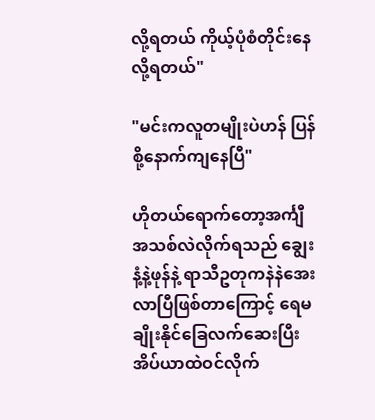လို့ရတယ် ကိုယ့်ပုံစံတိုင်းနေလို့ရတယ်"

"မင်းကလူတမျိုးပဲဟန် ပြန်စို့နောက်ကျနေပြီ"

ဟိုတယ်ရောက်တော့အင်္ကျီအသစ်လဲလိုက်ရသည် ချွေးနံ့နဲ့ဖုန်နဲ့ ရာသီဥတုကနဲနဲအေးလာပြီဖြစ်တာကြောင့် ရေမချိုးနိုင်ခြေလက်ဆေးပြီးအိပ်ယာထဲဝင်လိုက်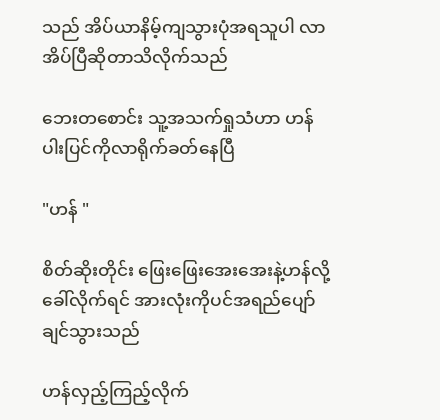သည် အိပ်ယာနိမ့်ကျသွားပုံအရသူပါ လာအိပ်ပြီဆိုတာသိလိုက်သည်

ဘေးတစောင်း သူ့အသက်ရှုသံဟာ ဟန်ပါးပြင်ကိုလာရိုက်ခတ်နေပြီ

"ဟန် "

စိတ်ဆိုးတိုင်း ဖြေးဖြေးအေးအေးနဲ့ဟန်လို့ခေါ်လိုက်ရင် အားလုံးကိုပင်အရည်ပျော်ချင်သွားသည်

ဟန်လှည့်ကြည့်လိုက်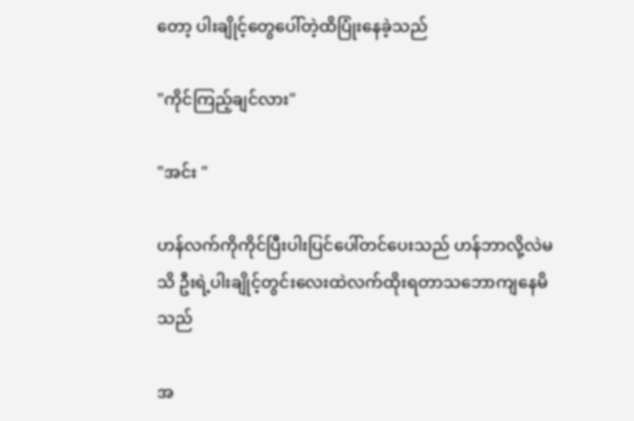တော့ ပါးချိုင့်တွေပေါ်တဲ့ထိပြုံးနေခဲ့သည်

"ကိုင်ကြည့်ချင်လား"

"အင်း "

ဟန်လက်ကိုကိုင်ပြီးပါးပြင်ပေါ်တင်ပေးသည် ဟန်ဘာလို့လဲမသိ ဦးရဲ့ပါးချိုင့်တွင်းလေးထဲလက်ထိုးရတာသဘောကျနေမိသည်

အ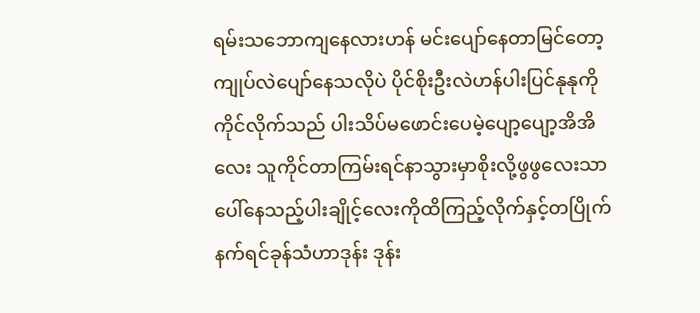ရမ်းသဘောကျနေလားဟန် မင်းပျော်နေတာမြင်တော့ကျုပ်လဲပျော်နေသလိုပဲ ပိုင်စိုးဦးလဲဟန်ပါးပြင်နုနုကိုကိုင်လိုက်သည် ပါးသိပ်မဖောင်းပေမဲ့ပျော့ပျော့အိအိလေး သူကိုင်တာကြမ်းရင်နာသွားမှာစိုးလို့ဖွဖွလေးသာ ပေါ်နေသည့်ပါးချိုင့်လေးကိုထိကြည့်လိုက်နှင့်တပြိုက်နက်ရင်ခုန်သံဟာဒုန်း ဒုန်း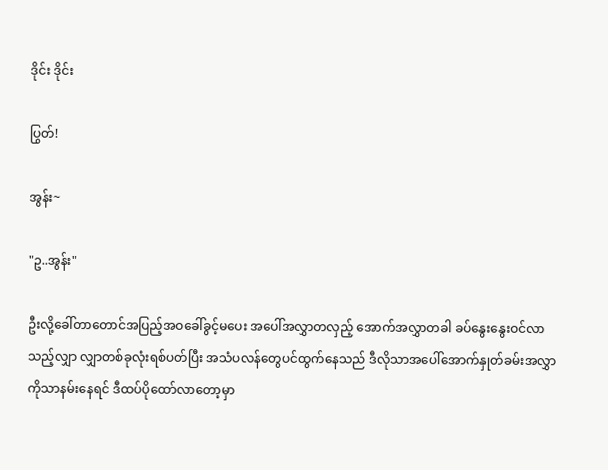ဒိုင်း ဒိုင်း

ပြွတ်!

အွန်း~

"ဥ..အွန်း"

ဦးလို့ခေါ်တာတောင်အပြည့်အဝခေါ်ခွင့်မပေး အပေါ်အလွှာတလှည့် အောက်အလွှာတခါ ခပ်နွေးနွေးဝင်လာသည့်လျှာ လျှာတစ်ခုလုံးရစ်ပတ်ပြီး အသံပလန်တွေပင်ထွက်နေသည် ဒီလိုသာအပေါ်အောက်နှုတ်ခမ်းအလွှာကိုသာနမ်းနေရင် ဒီထပ်ပိုထော်လာတော့မှာ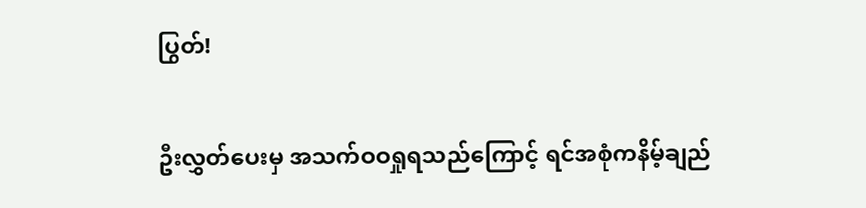ပြွတ်!

ဦးလွှတ်ပေးမှ အသက်ဝဝရှုရသည်ကြောင့် ရင်အစုံကနိမ့်ချည်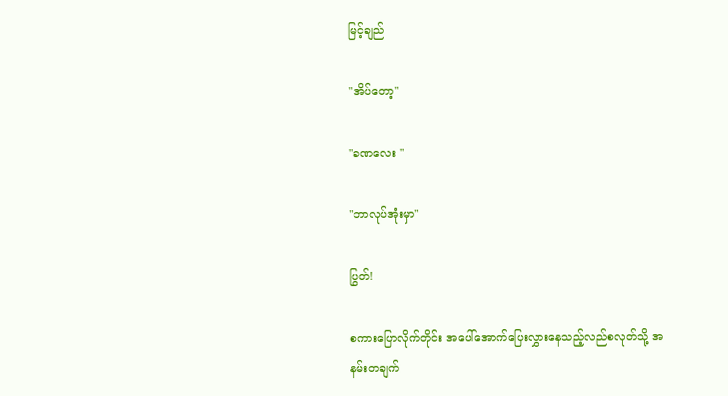မြင့်ချည်

"အိပ်တော့"

"ခဏလေး "

"ဘာလုပ်အုံးမှာ"

ပြွတ်!

စကားပြောလိုက်တိုင်း အပေါ်အောက်ပြေးလွှားနေသည့်လည်စလုတ်သို့ အနမ်းတချက်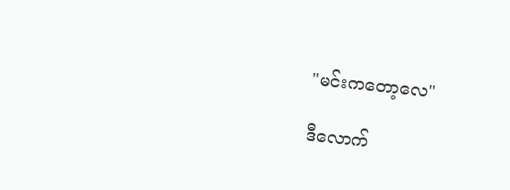"မင်းကတော့လေ"

ဒီလောက်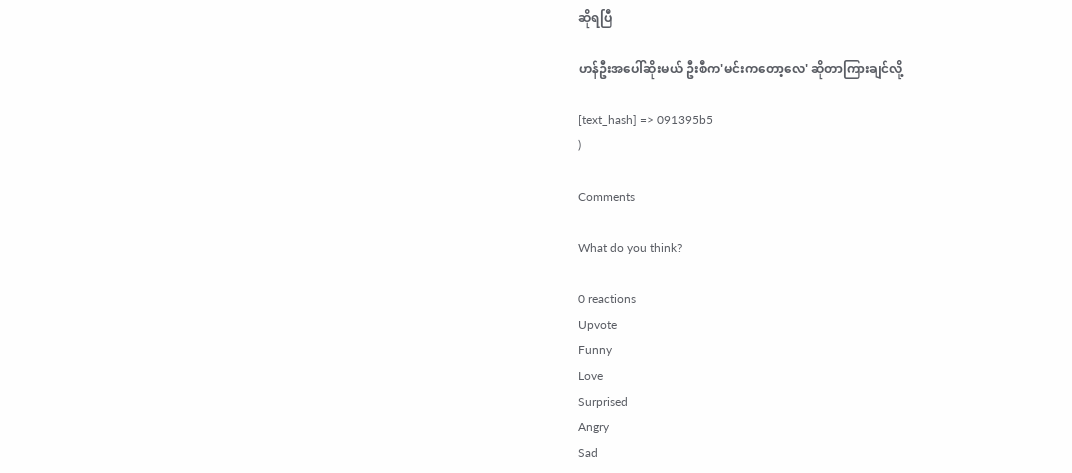ဆိုရပြီ

ဟန်ဦးအပေါ်ဆိုးမယ် ဦးစီက'မင်းကတော့လေ' ဆိုတာကြားချင်လို့

[text_hash] => 091395b5
)

Comments

What do you think?

0 reactions
Upvote
Funny
Love
Surprised
Angry
Sad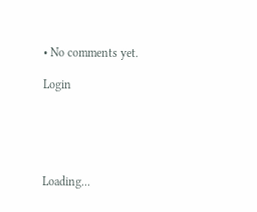• No comments yet.

Login





Loading...